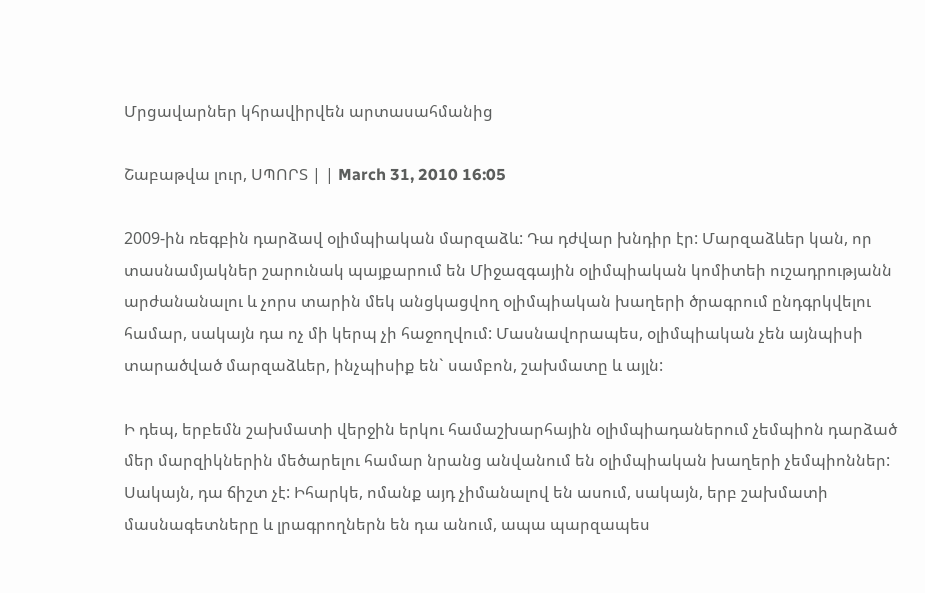Մրցավարներ կհրավիրվեն արտասահմանից

Շաբաթվա լուր, ՍՊՈՐՏ | | March 31, 2010 16:05

2009-ին ռեգբին դարձավ օլիմպիական մարզաձև: Դա դժվար խնդիր էր: Մարզաձևեր կան, որ տասնամյակներ շարունակ պայքարում են Միջազգային օլիմպիական կոմիտեի ուշադրությանն արժանանալու և չորս տարին մեկ անցկացվող օլիմպիական խաղերի ծրագրում ընդգրկվելու համար, սակայն դա ոչ մի կերպ չի հաջողվում: Մասնավորապես, օլիմպիական չեն այնպիսի տարածված մարզաձևեր, ինչպիսիք են` սամբոն, շախմատը և այլն:

Ի դեպ, երբեմն շախմատի վերջին երկու համաշխարհային օլիմպիադաներում չեմպիոն դարձած մեր մարզիկներին մեծարելու համար նրանց անվանում են օլիմպիական խաղերի չեմպիոններ: Սակայն, դա ճիշտ չէ: Իհարկե, ոմանք այդ չիմանալով են ասում, սակայն, երբ շախմատի մասնագետները և լրագրողներն են դա անում, ապա պարզապես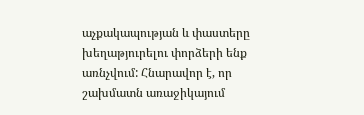աչքակապության և փաստերը խեղաթյուրելու փորձերի ենք առնչվում: Հնարավոր է, որ շախմատն առաջիկայում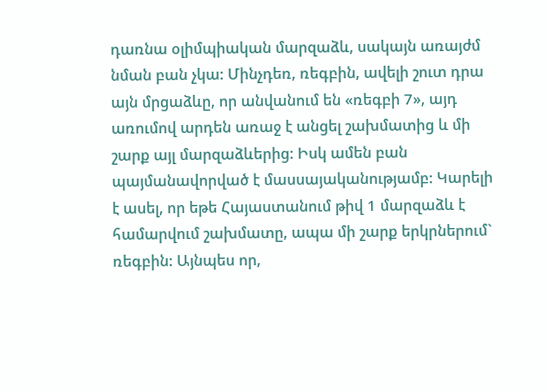դառնա օլիմպիական մարզաձև, սակայն առայժմ նման բան չկա: Մինչդեռ, ռեգբին, ավելի շուտ դրա այն մրցաձևը, որ անվանում են «ռեգբի 7», այդ առումով արդեն առաջ է անցել շախմատից և մի շարք այլ մարզաձևերից: Իսկ ամեն բան պայմանավորված է մասսայականությամբ: Կարելի է ասել, որ եթե Հայաստանում թիվ 1 մարզաձև է համարվում շախմատը, ապա մի շարք երկրներում` ռեգբին: Այնպես որ,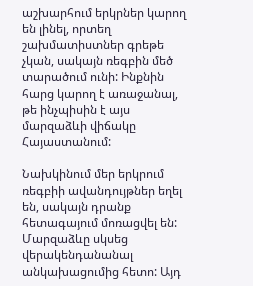աշխարհում երկրներ կարող են լինել, որտեղ շախմատիստներ գրեթե չկան, սակայն ռեգբին մեծ տարածում ունի: Ինքնին հարց կարող է առաջանալ, թե ինչպիսին է այս մարզաձևի վիճակը Հայաստանում:

Նախկինում մեր երկրում ռեգբիի ավանդույթներ եղել են, սակայն դրանք հետագայում մոռացվել են: Մարզաձևը սկսեց վերակենդանանալ անկախացումից հետո: Այդ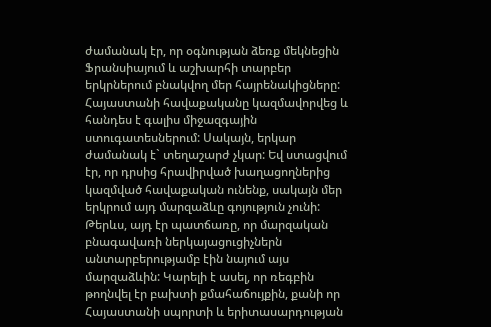ժամանակ էր, որ օգնության ձեռք մեկնեցին Ֆրանսիայում և աշխարհի տարբեր երկրներում բնակվող մեր հայրենակիցները: Հայաստանի հավաքականը կազմավորվեց և հանդես է գալիս միջազգային ստուգատեսներում: Սակայն, երկար ժամանակ է` տեղաշարժ չկար: Եվ ստացվում էր, որ դրսից հրավիրված խաղացողներից կազմված հավաքական ունենք, սակայն մեր երկրում այդ մարզաձևը գոյություն չունի: Թերևս, այդ էր պատճառը, որ մարզական բնագավառի ներկայացուցիչներն անտարբերությամբ էին նայում այս մարզաձևին: Կարելի է ասել, որ ռեգբին թողնվել էր բախտի քմահաճույքին, քանի որ Հայաստանի սպորտի և երիտասարդության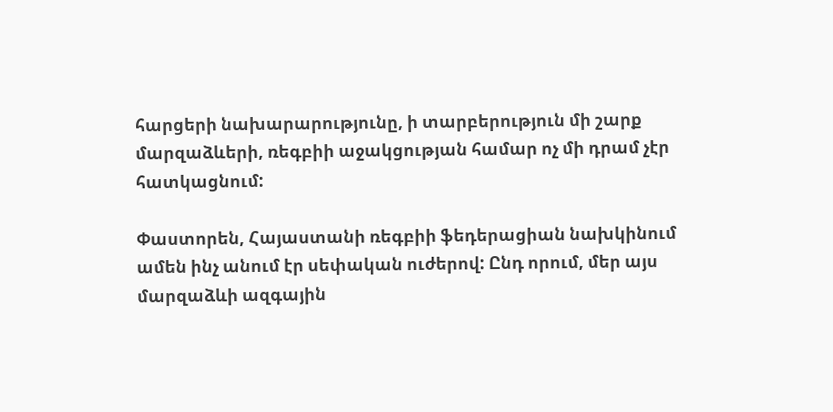հարցերի նախարարությունը, ի տարբերություն մի շարք մարզաձևերի, ռեգբիի աջակցության համար ոչ մի դրամ չէր հատկացնում:

Փաստորեն, Հայաստանի ռեգբիի ֆեդերացիան նախկինում ամեն ինչ անում էր սեփական ուժերով: Ընդ որում, մեր այս մարզաձևի ազգային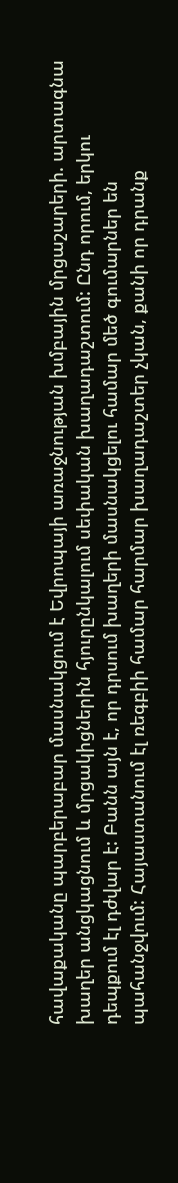հավաքականը պարբերաբար մասնակցում է Եվրոպայի առաջնության խմբային մրցաշարերի. արտագնա խաղեր անցկացնում և մրցակիցներին հյուրընկալում սեփական խաղադաշտում: Ընդ որում, երկու դեպքում էլ դժվար է: Բանն այն է, որ դրսում խաղերի մասնակցելու համար մեծ գումարներ են պահանջվում: Հայաստանում էլ ռեգբիի համար հարմար խաղադաշտեր չկան, քանի որ դրանք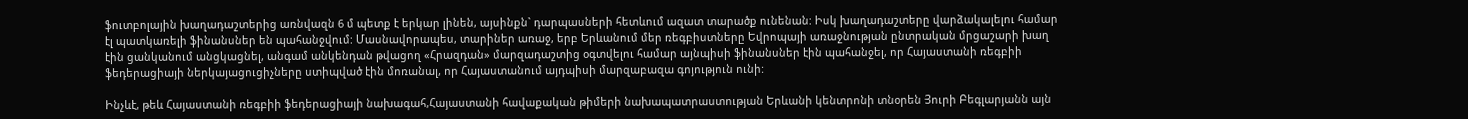ֆուտբոլային խաղադաշտերից առնվազն 6 մ պետք է երկար լինեն, այսինքն` դարպասների հետևում ազատ տարածք ունենան: Իսկ խաղադաշտերը վարձակալելու համար էլ պատկառելի ֆինանսներ են պահանջվում: Մասնավորապես, տարիներ առաջ, երբ Երևանում մեր ռեգբիստները Եվրոպայի առաջնության ընտրական մրցաշարի խաղ էին ցանկանում անցկացնել, անգամ անկենդան թվացող «Հրազդան» մարզադաշտից օգտվելու համար այնպիսի ֆինանսներ էին պահանջել, որ Հայաստանի ռեգբիի ֆեդերացիայի ներկայացուցիչները ստիպված էին մոռանալ, որ Հայաստանում այդպիսի մարզաբազա գոյություն ունի:

Ինչևէ, թեև Հայաստանի ռեգբիի ֆեդերացիայի նախագահ,Հայաստանի հավաքական թիմերի նախապատրաստության Երևանի կենտրոնի տնօրեն Յուրի Բեգլարյանն այն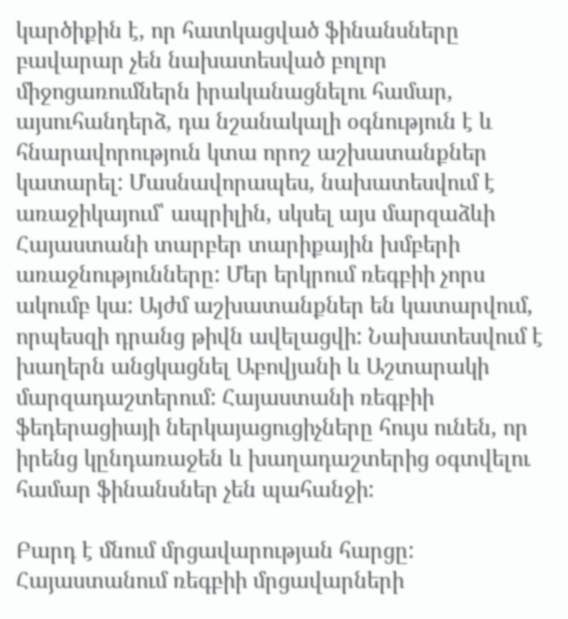կարծիքին է, որ հատկացված ֆինանսները բավարար չեն նախատեսված բոլոր միջոցառումներն իրականացնելու համար, այսուհանդերձ, դա նշանակալի օգնություն է և հնարավորություն կտա որոշ աշխատանքներ կատարել: Մասնավորապես, նախատեսվում է առաջիկայում՝ ապրիլին, սկսել այս մարզաձևի Հայաստանի տարբեր տարիքային խմբերի առաջնությունները: Մեր երկրում ռեգբիի չորս ակումբ կա: Այժմ աշխատանքներ են կատարվում, որպեսզի դրանց թիվն ավելացվի: Նախատեսվում է խաղերն անցկացնել Աբովյանի և Աշտարակի մարզադաշտերում: Հայաստանի ռեգբիի ֆեդերացիայի ներկայացուցիչները հույս ունեն, որ իրենց կընդառաջեն և խաղադաշտերից օգտվելու համար ֆինանսներ չեն պահանջի:

Բարդ է մնում մրցավարության հարցը: Հայաստանում ռեգբիի մրցավարների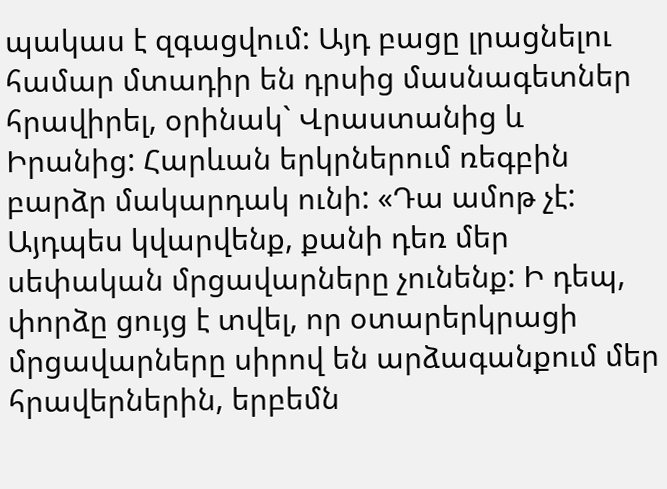պակաս է զգացվում: Այդ բացը լրացնելու համար մտադիր են դրսից մասնագետներ հրավիրել, օրինակ` Վրաստանից և Իրանից: Հարևան երկրներում ռեգբին բարձր մակարդակ ունի: «Դա ամոթ չէ: Այդպես կվարվենք, քանի դեռ մեր սեփական մրցավարները չունենք: Ի դեպ, փորձը ցույց է տվել, որ օտարերկրացի մրցավարները սիրով են արձագանքում մեր հրավերներին, երբեմն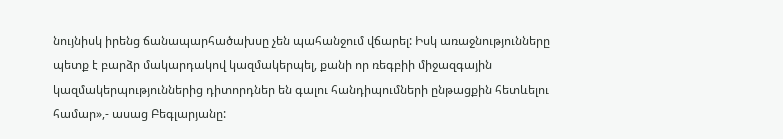նույնիսկ իրենց ճանապարհածախսը չեն պահանջում վճարել: Իսկ առաջնությունները պետք է բարձր մակարդակով կազմակերպել, քանի որ ռեգբիի միջազգային կազմակերպություններից դիտորդներ են գալու հանդիպումների ընթացքին հետևելու համար»,- ասաց Բեգլարյանը: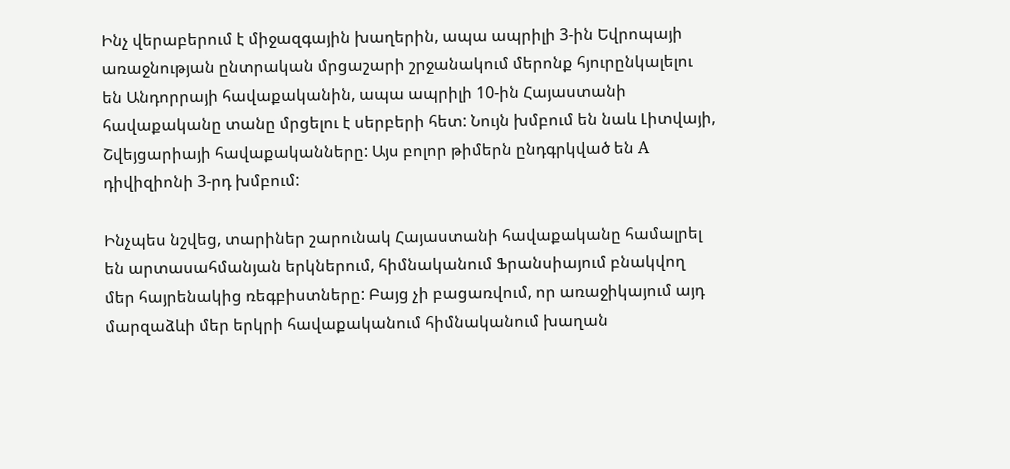Ինչ վերաբերում է միջազգային խաղերին, ապա ապրիլի 3-ին Եվրոպայի առաջնության ընտրական մրցաշարի շրջանակում մերոնք հյուրընկալելու են Անդորրայի հավաքականին, ապա ապրիլի 10-ին Հայաստանի հավաքականը տանը մրցելու է սերբերի հետ: Նույն խմբում են նաև Լիտվայի, Շվեյցարիայի հավաքականները: Այս բոլոր թիմերն ընդգրկված են A դիվիզիոնի 3-րդ խմբում:

Ինչպես նշվեց, տարիներ շարունակ Հայաստանի հավաքականը համալրել են արտասահմանյան երկներում, հիմնականում Ֆրանսիայում բնակվող մեր հայրենակից ռեգբիստները: Բայց չի բացառվում, որ առաջիկայում այդ մարզաձևի մեր երկրի հավաքականում հիմնականում խաղան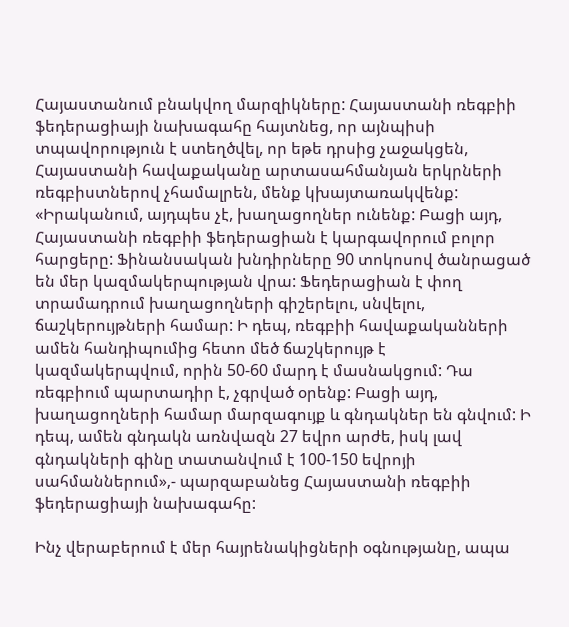Հայաստանում բնակվող մարզիկները: Հայաստանի ռեգբիի ֆեդերացիայի նախագահը հայտնեց, որ այնպիսի տպավորություն է ստեղծվել, որ եթե դրսից չաջակցեն, Հայաստանի հավաքականը արտասահմանյան երկրների ռեգբիստներով չհամալրեն, մենք կխայտառակվենք: «Իրականում, այդպես չէ, խաղացողներ ունենք: Բացի այդ, Հայաստանի ռեգբիի ֆեդերացիան է կարգավորում բոլոր հարցերը: Ֆինանսական խնդիրները 90 տոկոսով ծանրացած են մեր կազմակերպության վրա: Ֆեդերացիան է փող տրամադրում խաղացողների գիշերելու, սնվելու, ճաշկերույթների համար: Ի դեպ, ռեգբիի հավաքականների ամեն հանդիպումից հետո մեծ ճաշկերույթ է կազմակերպվում, որին 50-60 մարդ է մասնակցում: Դա ռեգբիում պարտադիր է, չգրված օրենք: Բացի այդ, խաղացողների համար մարզագույք և գնդակներ են գնվում: Ի դեպ, ամեն գնդակն առնվազն 27 եվրո արժե, իսկ լավ գնդակների գինը տատանվում է 100-150 եվրոյի սահմաններում»,- պարզաբանեց Հայաստանի ռեգբիի ֆեդերացիայի նախագահը:

Ինչ վերաբերում է մեր հայրենակիցների օգնությանը, ապա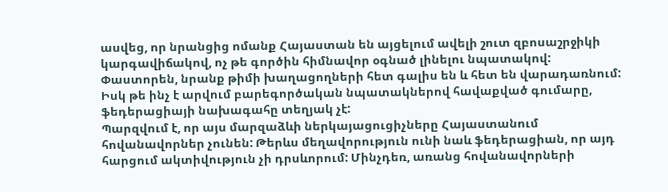ասվեց, որ նրանցից ոմանք Հայաստան են այցելում ավելի շուտ զբոսաշրջիկի կարգավիճակով, ոչ թե գործին հիմնավոր օգնած լինելու նպատակով: Փաստորեն, նրանք թիմի խաղացողների հետ գալիս են և հետ են վարադառնում: Իսկ թե ինչ է արվում բարեգործական նպատակներով հավաքված գումարը, ֆեդերացիայի նախագահը տեղյակ չէ:
Պարզվում է, որ այս մարզաձևի ներկայացուցիչները Հայաստանում հովանավորներ չունեն: Թերևս մեղավորություն ունի նաև ֆեդերացիան, որ այդ հարցում ակտիվություն չի դրսևորում: Մինչդեռ, առանց հովանավորների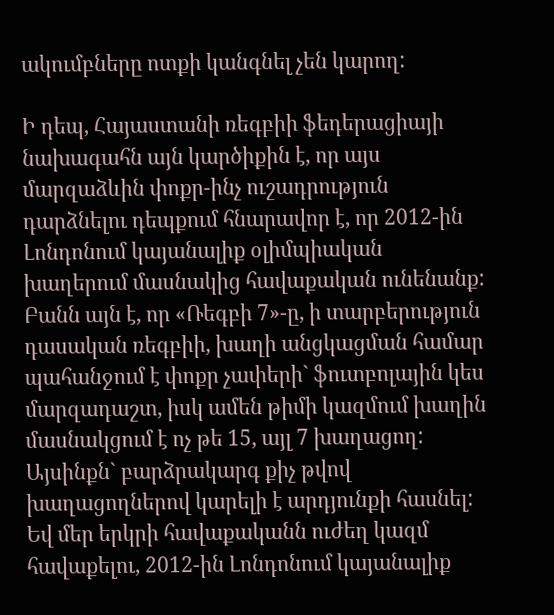ակումբները ոտքի կանգնել չեն կարող:

Ի դեպ, Հայաստանի ռեգբիի ֆեդերացիայի նախագահն այն կարծիքին է, որ այս մարզաձևին փոքր-ինչ ուշադրություն դարձնելու դեպքում հնարավոր է, որ 2012-ին Լոնդոնում կայանալիք օլիմպիական խաղերում մասնակից հավաքական ունենանք: Բանն այն է, որ «Ռեգբի 7»-ը, ի տարբերություն դասական ռեգբիի, խաղի անցկացման համար պահանջում է փոքր չափերի` ֆուտբոլային կես մարզադաշտ, իսկ ամեն թիմի կազմում խաղին մասնակցում է ոչ թե 15, այլ 7 խաղացող: Այսինքն` բարձրակարգ քիչ թվով խաղացողներով կարելի է արդյունքի հասնել: Եվ մեր երկրի հավաքականն ուժեղ կազմ հավաքելու, 2012-ին Լոնդոնում կայանալիք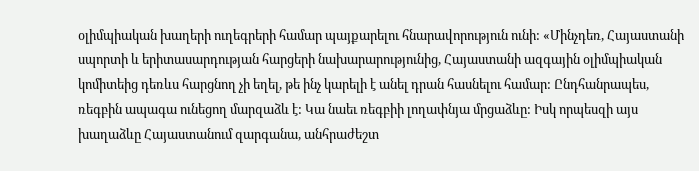օլիմպիական խաղերի ուղեգրերի համար պայքարելու հնարավորություն ունի: «Մինչդեռ, Հայաստանի սպորտի և երիտասարդության հարցերի նախարարությունից, Հայաստանի ազգային օլիմպիական կոմիտեից դեռևս հարցնող չի եղել, թե ինչ կարելի է անել դրան հասնելու համար: Ընդհանրապես, ռեգբին ապագա ունեցող մարզաձև է: Կա նաեւ ռեգբիի լողափնյա մրցաձևը: Իսկ որպեսզի այս խաղաձևը Հայաստանում զարգանա, անհրաժեշտ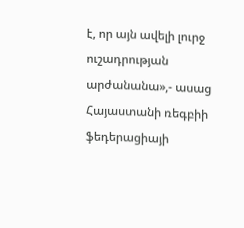է, որ այն ավելի լուրջ ուշադրության արժանանա»,- ասաց Հայաստանի ռեգբիի ֆեդերացիայի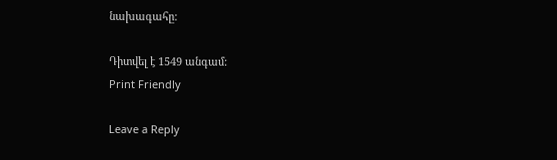նախագահը:

Դիտվել է 1549 անգամ:
Print Friendly

Leave a Reply